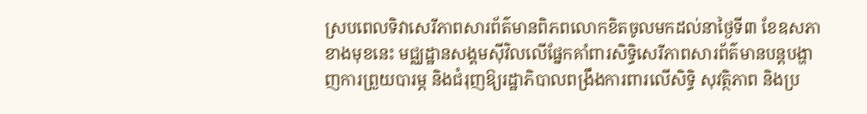ស្របពេលទិវាសេរីភាពសារព័ត៌មានពិភពលោកខិតចូលមកដល់នាថ្ងៃទី៣ ខែឧសភាខាងមុខនេះ មជ្ឈដ្ឋានសង្គមស៊ីវិលលើផ្នែកគាំពារសិទ្ធិសេរីភាពសារព័ត៌មានបន្តបង្ហាញការព្រួយបារម្ភ និងជំរុញឱ្យរដ្ឋាភិបាលពង្រឹងការពារលើសិទ្ធិ សុវត្ថិភាព និងប្រ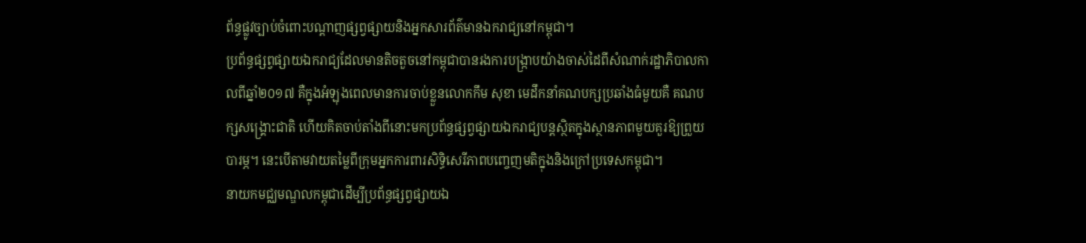ព័ន្ធផ្លូវច្បាប់ចំពោះបណ្តាញផ្សព្វផ្សាយនិងអ្នកសារព័ត៌មានឯករាជ្យនៅកម្ពុជា។
ប្រព័ន្ធផ្សព្វផ្សាយឯករាជ្យដែលមានតិចតួចនៅកម្ពុជាបានរងការបង្រ្កាបយ៉ាងចាស់ដៃពីសំណាក់រដ្ឋាភិបាលកាលពីឆ្នាំ២០១៧ គឺក្នុងអំឡុងពេលមានការចាប់ខ្លួនលោកកឹម សុខា មេដឹកនាំគណបក្សប្រឆាំងធំមួយគឺ គណបក្សសង្គ្រោះជាតិ ហើយគិតចាប់តាំងពីនោះមកប្រព័ន្ធផ្សព្វផ្សាយឯករាជ្យបន្តស្ថិតក្នុងស្ថានភាពមួយគួរឱ្យព្រួយបារម្ភ។ នេះបើតាមវាយតម្លៃពីក្រុមអ្នកការពារសិទ្ធិសេរីភាពបញ្ចេញមតិក្នុងនិងក្រៅប្រទេសកម្ពុជា។
នាយកមជ្ឈមណ្ឌលកម្ពុជាដើម្បីប្រព័ន្ធផ្សព្វផ្សាយឯ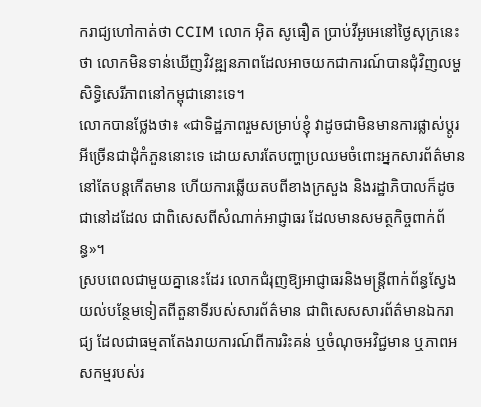ករាជ្យហៅកាត់ថា CCIM លោក អ៊ិត សូធឿត ប្រាប់វីអូអេនៅថ្ងៃសុក្រនេះថា លោកមិនទាន់ឃើញវិវឌ្ឍនភាពដែលអាចយកជាការណ៍បានជុំវិញលម្ហសិទ្ធិសេរីភាពនៅកម្ពុជានោះទេ។
លោកបានថ្លែងថា៖ «ជាទិដ្ឋភាពរួមសម្រាប់ខ្ញុំ វាដូចជាមិនមានការផ្លាស់ប្តូរអីច្រើនជាដុំកំភួននោះទេ ដោយសារតែបញ្ហាប្រឈមចំពោះអ្នកសារព័ត៌មាននៅតែបន្តកើតមាន ហើយការឆ្លើយតបពីខាងក្រសួង និងរដ្ឋាភិបាលក៏ដូចជានៅដដែល ជាពិសេសពីសំណាក់អាជ្ញាធរ ដែលមានសមត្ថកិច្ចពាក់ព័ន្ធ»។
ស្របពេលជាមួយគ្នានេះដែរ លោកជំរុញឱ្យអាជ្ញាធរនិងមន្រ្តីពាក់ព័ន្ធស្វែងយល់បន្ថែមទៀតពីតួនាទីរបស់សារព័ត៌មាន ជាពិសេសសារព័ត៌មានឯករាជ្យ ដែលជាធម្មតាតែងរាយការណ៍ពីការរិះគន់ ឬចំណុចអវិជ្ជមាន ឬភាពអសកម្មរបស់រ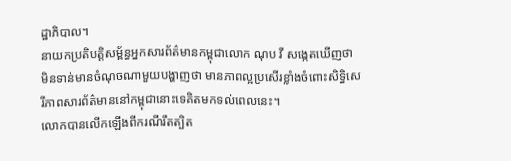ដ្ឋាភិបាល។
នាយកប្រតិបត្តិសម្ព័ន្ធអ្នកសារព័ត៌មានកម្ពុជាលោក ណុប វី សង្កេតឃើញថា មិនទាន់មានចំណុចណាមួយបង្ហាញថា មានភាពល្អប្រសើរខ្លាំងចំពោះសិទ្ធិសេរីភាពសារព័ត៌មាននៅកម្ពុជានោះទេគិតមកទល់ពេលនេះ។
លោកបានលើកឡើងពីករណីរឹតត្បិត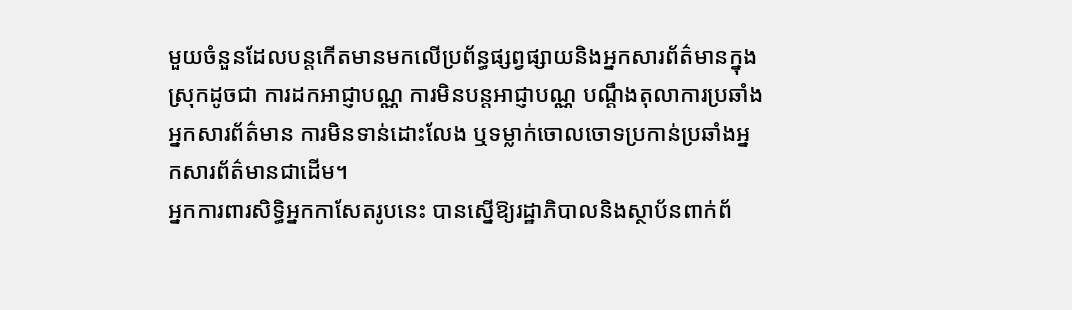មួយចំនួនដែលបន្តកើតមានមកលើប្រព័ន្ធផ្សព្វផ្សាយនិងអ្នកសារព័ត៌មានក្នុងស្រុកដូចជា ការដកអាជ្ញាបណ្ណ ការមិនបន្តអាជ្ញាបណ្ណ បណ្តឹងតុលាការប្រឆាំងអ្នកសារព័ត៌មាន ការមិនទាន់ដោះលែង ឬទម្លាក់ចោលចោទប្រកាន់ប្រឆាំងអ្នកសារព័ត៌មានជាដើម។
អ្នកការពារសិទ្ធិអ្នកកាសែតរូបនេះ បានស្នើឱ្យរដ្ឋាភិបាលនិងស្ថាប័នពាក់ព័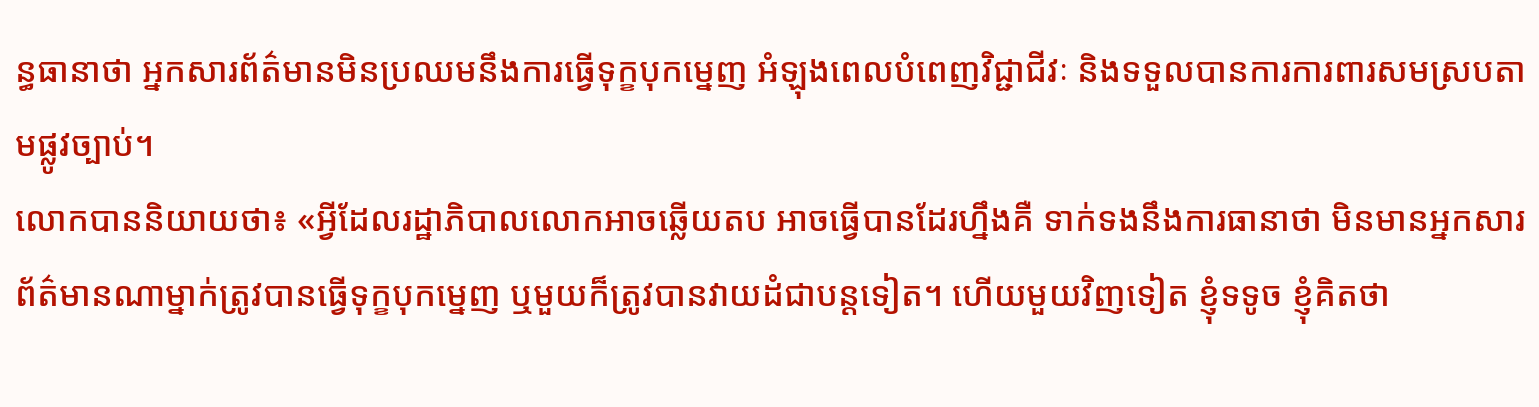ន្ធធានាថា អ្នកសារព័ត៌មានមិនប្រឈមនឹងការធ្វើទុក្ខបុកម្នេញ អំឡុងពេលបំពេញវិជ្ជាជីវៈ និងទទួលបានការការពារសមស្របតាមផ្លូវច្បាប់។
លោកបាននិយាយថា៖ «អ្វីដែលរដ្ឋាភិបាលលោកអាចឆ្លើយតប អាចធ្វើបានដែរហ្នឹងគឺ ទាក់ទងនឹងការធានាថា មិនមានអ្នកសារព័ត៌មានណាម្នាក់ត្រូវបានធ្វើទុក្ខបុកម្នេញ ឬមួយក៏ត្រូវបានវាយដំជាបន្តទៀត។ ហើយមួយវិញទៀត ខ្ញុំទទូច ខ្ញុំគិតថា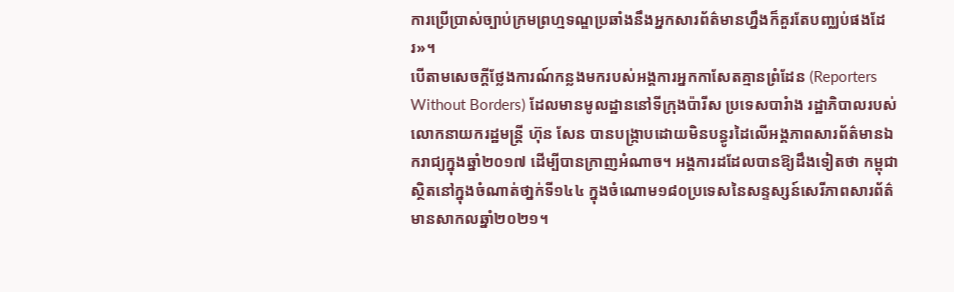ការប្រើប្រាស់ច្បាប់ក្រមព្រហ្មទណ្ឌប្រឆាំងនឹងអ្នកសារព័ត៌មានហ្នឹងក៏គួរតែបញ្ឈប់ផងដែរ»។
បើតាមសេចក្តីថ្លែងការណ៍កន្លងមករបស់អង្គការអ្នកកាសែតគ្មានព្រំដែន (Reporters Without Borders) ដែលមានមូលដ្ឋាននៅទីក្រុងប៉ារីស ប្រទេសបារំាង រដ្ឋាភិបាលរបស់លោកនាយករដ្ឋមន្ត្រី ហ៊ុន សែន បានបង្ក្រាបដោយមិនបន្ធូរដៃលើអង្គភាពសារព័ត៌មានឯករាជ្យក្នុងឆ្នាំ២០១៧ ដើម្បីបានក្រាញអំណាច។ អង្គការដដែលបានឱ្យដឹងទៀតថា កម្ពុជាស្ថិតនៅក្នុងចំណាត់ថា្នក់ទី១៤៤ ក្នុងចំណោម១៨០ប្រទេសនៃសន្ទស្សន៍សេរីភាពសារព័ត៌មានសាកលឆ្នាំ២០២១។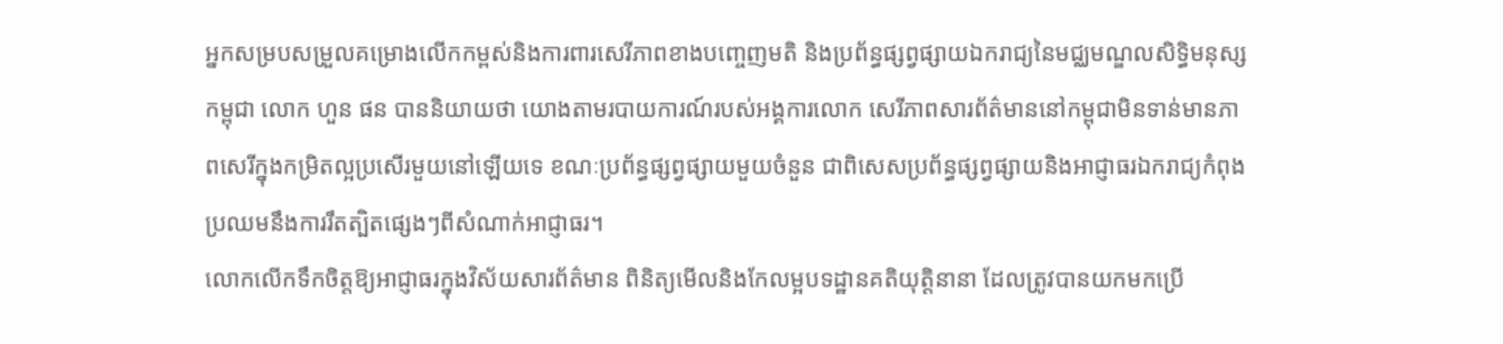អ្នកសម្របសម្រួលគម្រោងលើកកម្ពស់និងការពារសេរីភាពខាងបញ្ចេញមតិ និងប្រព័ន្ធផ្សព្វផ្សាយឯករាជ្យនៃមជ្ឈមណ្ឌលសិទ្ធិមនុស្សកម្ពុជា លោក ហួន ផន បាននិយាយថា យោងតាមរបាយការណ៍របស់អង្គការលោក សេរីភាពសារព័ត៌មាននៅកម្ពុជាមិនទាន់មានភាពសេរីក្នុងកម្រិតល្អប្រសើរមួយនៅឡើយទេ ខណៈប្រព័ន្ធផ្សព្វផ្សាយមួយចំនួន ជាពិសេសប្រព័ន្ធផ្សព្វផ្សាយនិងអាជ្ញាធរឯករាជ្យកំពុងប្រឈមនឹងការរឹតត្បិតផ្សេងៗពីសំណាក់អាជ្ញាធរ។
លោកលើកទឹកចិត្តឱ្យអាជ្ញាធរក្នុងវិស័យសារព័ត៌មាន ពិនិត្យមើលនិងកែលម្អបទដ្ឋានគតិយុត្តិនានា ដែលត្រូវបានយកមកប្រើ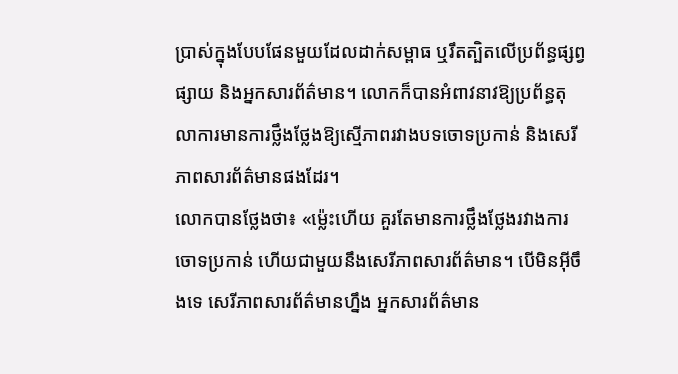ប្រាស់ក្នុងបែបផែនមួយដែលដាក់សម្ពាធ ឬរឹតត្បិតលើប្រព័ន្ធផ្សព្វផ្សាយ និងអ្នកសារព័ត៌មាន។ លោកក៏បានអំពាវនាវឱ្យប្រព័ន្ធតុលាការមានការថ្លឹងថ្លែងឱ្យស្មើភាពរវាងបទចោទប្រកាន់ និងសេរីភាពសារព័ត៌មានផងដែរ។
លោកបានថ្លែងថា៖ «ម្ល៉េះហើយ គួរតែមានការថ្លឹងថ្លែងរវាងការចោទប្រកាន់ ហើយជាមួយនឹងសេរីភាពសារព័ត៌មាន។ បើមិនអ៊ីចឹងទេ សេរីភាពសារព័ត៌មានហ្នឹង អ្នកសារព័ត៌មាន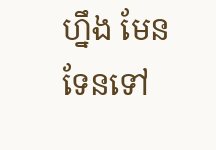ហ្នឹង មែនទែនទៅ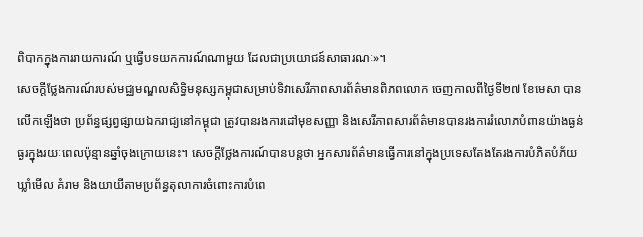ពិបាកក្នុងការរាយការណ៍ ឬធ្វើបទយកការណ៍ណាមួយ ដែលជាប្រយោជន៍សាធារណៈ»។
សេចក្តីថ្លែងការណ៍របស់មជ្ឈមណ្ឌលសិទ្ធិមនុស្សកម្ពុជាសម្រាប់ទិវាសេរីភាពសារព័ត៌មានពិភពលោក ចេញកាលពីថ្ងៃទី២៧ ខែមេសា បានលើកឡើងថា ប្រព័ន្ធផ្សព្វផ្សាយឯករាជ្យនៅកម្ពុជា ត្រូវបានរងការដៅមុខសញ្ញា និងសេរីភាពសារព័ត៌មានបានរងការរំលោភបំពានយ៉ាងធ្ងន់ធ្ងរក្នុងរយៈពេលប៉ុន្មានឆ្នាំចុងក្រោយនេះ។ សេចក្តីថ្លែងការណ៍បានបន្តថា អ្នកសារព័ត៌មានធ្វើការនៅក្នុងប្រទេសតែងតែរងការបំភិតបំភ័យ ឃ្លាំមើល គំរាម និងយាយីតាមប្រព័ន្ធតុលាការចំពោះការបំពេ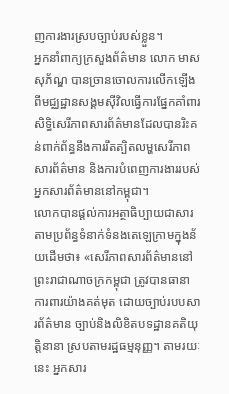ញការងារស្របច្បាប់របស់ខ្លួន។
អ្នកនាំពាក្យក្រសួងព័ត៌មាន លោក មាស សុភ័ណ្ឌ បានច្រានចោលការលើកឡើងពីមជ្ឈដ្ឋានសង្គមស៊ីវិលធ្វើការផ្នែកគាំពារសិទ្ធិសេរីភាពសារព័ត៌មានដែលបានរិះគន់ពាក់ព័ន្ធនឹងការរឹតត្បិតលម្ហសេរីភាពសារព័ត៌មាន និងការបំពេញការងាររបស់អ្នកសារព័ត៌មាននៅកម្ពុជា។
លោកបានផ្តល់ការអត្ថាធិប្បាយជាសារតាមប្រព័ន្ធទំនាក់ទំនងតេឡេក្រាមក្នុងន័យដើមថា៖ «សេរីភាពសារព័ត៌មាននៅព្រះរាជាណាចក្រកម្ពុជា ត្រូវបានធានាការពារយ៉ាងគត់មុត ដោយច្បាប់របបសារព័ត៌មាន ច្បាប់និងលិខិតបទដ្ឋានគតិយុត្តិនានា ស្របតាមរដ្ឋធម្មនុញ្ញ។ តាមរយៈនេះ អ្នកសារ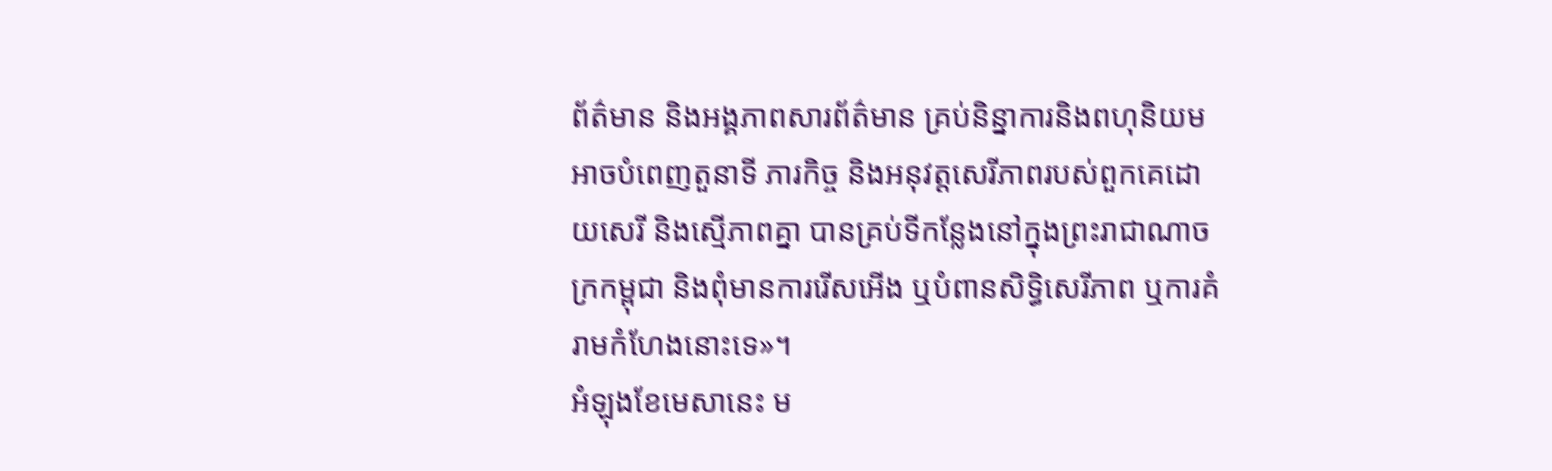ព័ត៌មាន និងអង្គភាពសារព័ត៌មាន គ្រប់និន្នាការនិងពហុនិយម អាចបំពេញតួនាទី ភារកិច្ច និងអនុវត្តសេរីភាពរបស់ពួកគេដោយសេរី និងស្មើភាពគ្នា បានគ្រប់ទីកន្លែងនៅក្នុងព្រះរាជាណាចក្រកម្ពុជា និងពុំមានការរើសអើង ឬបំពានសិទ្ធិសេរីភាព ឬការគំរាមកំហែងនោះទេ»។
អំឡុងខែមេសានេះ ម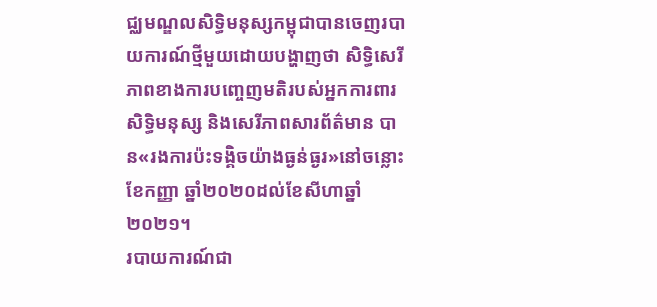ជ្ឈមណ្ឌលសិទ្ធិមនុស្សកម្ពុជាបានចេញរបាយការណ៍ថ្មីមួយដោយបង្ហាញថា សិទ្ធិសេរីភាពខាងការបញ្ចេញមតិរបស់អ្នកការពារសិទ្ធិមនុស្ស និងសេរីភាពសារព័ត៌មាន បាន«រងការប៉ះទង្គិចយ៉ាងធ្ងន់ធ្ងរ»នៅចន្លោះខែកញ្ញា ឆ្នាំ២០២០ដល់ខែសីហាឆ្នាំ២០២១។
របាយការណ៍ជា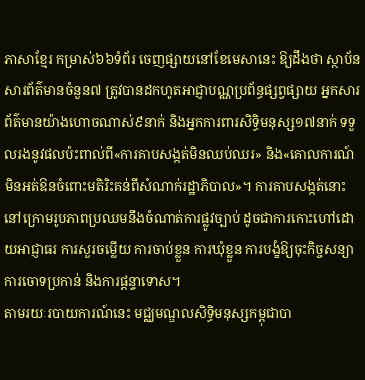ភាសាខ្មែរ កម្រាស់៦៦ទំព័រ ចេញផ្សាយនៅខែមេសានេះ ឱ្យដឹងថា ស្ថាប័នសារព័ត៌មានចំនួន៧ ត្រូវបានដកហូតអាជ្ញាបណ្ណប្រព័ន្ធផ្សព្វផ្សាយ អ្នកសារព័ត៌មានយ៉ាងហោចណាស់៩នាក់ និងអ្នកការពារសិទ្ធិមនុស្ស១៧នាក់ ទទួលរងនូវផលប៉ះពាល់ពី«ការគាបសង្កត់មិនឈប់ឈរ» និង«គោលការណ៍មិនអត់ឱនចំពោះមតិរិះគន់ពីសំណាក់រដ្ឋាភិបាល»។ ការគាបសង្កត់នោះនៅក្រោមរូបភាពប្រឈមនឹងចំណាត់ការផ្លូវច្បាប់ ដូចជាការកោះហៅដោយអាជ្ញាធរ ការសួរចម្លើយ ការចាប់ខ្លួន ការឃុំខ្លួន ការបង្ខំឱ្យចុះកិច្ចសន្យា ការចោទប្រកាន់ និងការផ្តន្ទាទោស។
តាមរយៈរបាយការណ៍នេះ មជ្ឈមណ្ឌលសិទ្ធិមនុស្សកម្ពុជាបា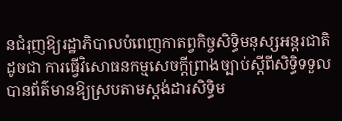នជំរុញឱ្យរដ្ឋាភិបាលបំពេញកាតព្វកិច្ចសិទ្ធិមនុស្សអន្តរជាតិ ដូចជា ការធ្វើវិសោធនកម្មសេចក្តីព្រាងច្បាប់ស្តីពីសិទ្ធិទទួលបានព័ត៌មានឱ្យស្របតាមស្តង់ដារសិទ្ធិម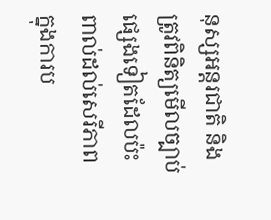នុស្សអន្តរជាតិ និងត្រូវពិនិត្យមើលច្បាប់ផ្សេងទៀតដែលប៉ះពាល់ដល់សេរីភាពក្នុងការប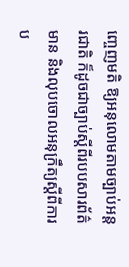ញ្ចេញមតិ ឱ្យអនុលោមតាមច្បាប់អន្តរជាតិ ក៏ដូចជាច្បាប់ស្តីពីរបបសារព័ត៌មាន និងលុបចោលអនុក្រឹត្យស្តីពីការប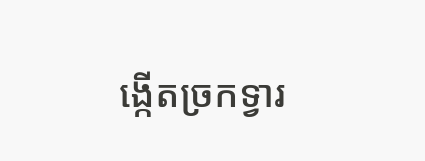ង្កើតច្រកទ្វារ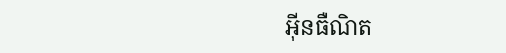អ៊ីនធឺណិត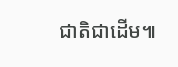ជាតិជាដើម៕